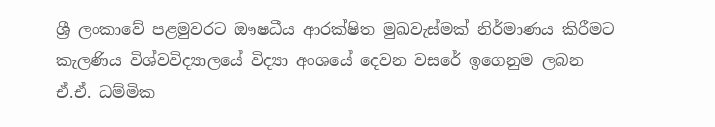ශ්‍රී ලංකාවේ පළමුවරට ඖෂධීය ආරක්ෂිත මුඛවැස්මක් නිර්මාණය කිරීමට කැලණිය විශ්වවිද්‍යාලයේ විද්‍යා අංශයේ දෙවන වසරේ ඉගෙනුම ලබන ඒ.ඒ. ධම්මික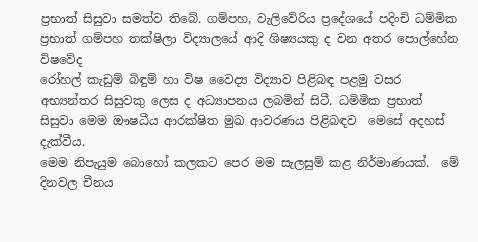ප්‍රභාත් සිසුවා සමත්ව තිබේ. ගම්පහ, වැලිවේරිය ප්‍රදේශයේ පදිංචි ධම්මික ප්‍රභාත් ගම්පහ තක්ෂිලා විද්‍යාලයේ ආදි ශිෂ්‍යයකු ද වන අතර පොල්හේන විෂවේද
රෝහල් කැඩුම් බිඳුම් හා විෂ වෛද්‍ය විද්‍යාව පිළිබඳ පළමු වසර අභ්‍යන්තර සිසුවකු ලෙස ද අධ්‍යාපනය ලබමින් සිටී. ධමිමික ප්‍රභාත් සිසුවා මෙම ඖෂධීය ආරක්ෂිත මුඛ ආවරණය පිළිබඳව  මෙසේ අදහස් දැක්වීය.
මෙම නිපැයුම බොහෝ කලකට පෙර මම සැලසුම් කළ නිර්මාණයක්.  මේ දිනවල චීනය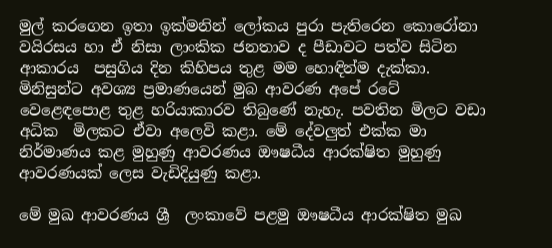මුල් කරගෙන ඉතා ඉක්මනින් ලෝකය පුරා පැතිරෙන කොරෝනා වයිරසය හා ඒ නිසා ලාංකික ජනතාව ද පීඩාවට පත්ව සිටින ආකාරය  පසුගිය දින කිහිපය තුළ මම හොඳින්ම දැක්කා. මිනිසුන්ට අවශ්‍ය ප්‍රමාණයෙන් මුබ ආවරණ අපේ රටේ වෙළෙඳපොළ තුළ හරියාකාරව තිබුණේ නැහැ. පවතින මිලට වඩා අධික  මිලකට ඒවා අලෙවි කළා. මේ දේවලුත් එක්ක මා නිර්මාණය කළ මුහුණු ආවරණය ඖෂධීය ආරක්ෂිත මුහුණු ආවරණයක් ලෙස වැඩිදියුණු කළා.

මේ මුඛ ආවරණය ශ්‍රී  ලංකාවේ පළමු ඖෂධීය ආරක්ෂිත මුඛ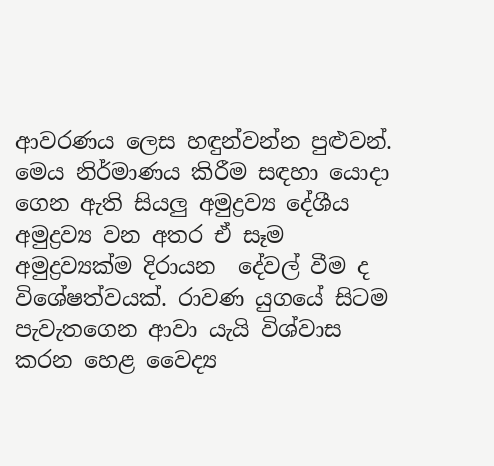ආවරණය ලෙස හඳුන්වන්න පුළුවන්. මෙය නිර්මාණය කිරීම සඳහා යොදා  ගෙන ඇති සියලු අමුද්‍රව්‍ය දේශීය අමුද්‍රව්‍ය වන අතර ඒ සෑම අමුද්‍රව්‍යක්ම දිරායන  දේවල් වීම ද විශේෂත්වයක්. රාවණ යුගයේ සිටම පැවැතගෙන ආවා යැයි විශ්වාස කරන හෙළ වෛද්‍ය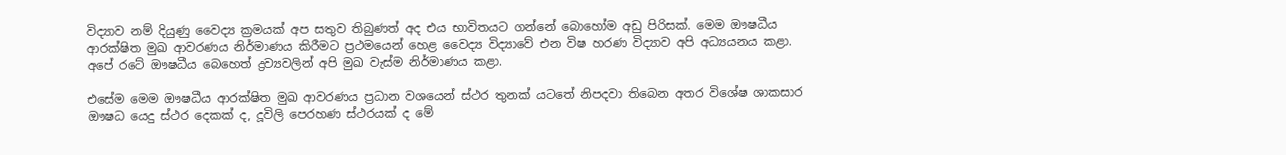විද්‍යාව නම් දියුණු වෛද්‍ය ක්‍රමයක් අප සතුව තිබුණත් අද එය භාවිතයට ගන්නේ බොහෝම අඩු පිරිසක්. මෙම ඖෂධීය ආරක්ෂිත මුඛ ආවරණය නිර්මාණය කිරීමට ප්‍රථමයෙන් හෙළ වෛද්‍ය විද්‍යාවේ එන විෂ හරණ විද්‍යාව අපි අධ්‍යයනය කළා. අපේ රටේ ඖෂධීය බෙහෙත් ද්‍රව්‍යවලින් අපි මුඛ වැස්ම නිර්මාණය කළා.

එසේම මෙම ඖෂධීය ආරක්ෂිත මුඛ ආවරණය ප්‍රධාන වශයෙන් ස්ථර තුනක් යටතේ නිපදවා තිබෙන අතර විශේෂ ශාකසාර ඖෂධ යෙදු ස්ථර දෙකක් ද, දූවිලි පෙරහණ ස්ථරයක් ද මේ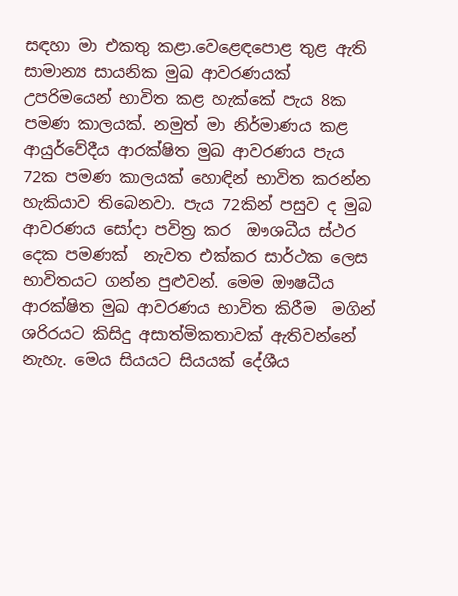සඳහා මා එකතු කළා.වෙළෙඳපොළ තුළ ඇති සාමාන්‍ය සායනික මුඛ ආවරණයක් උපරිමයෙන් භාවිත කළ හැක්කේ පැය 8ක පමණ කාලයක්. නමුත් මා නිර්මාණය කළ ආයුර්වේදීය ආරක්ෂිත මුඛ ආවරණය පැය 72ක පමණ කාලයක් හොඳින් භාවිත කරන්න හැකියාව තිබෙනවා. පැය 72කින් පසුව ද මුබ  ආවරණය සෝදා පවිත්‍ර කර  ඖශධීය ස්ථර දෙක පමණක්  නැවත එක්කර සාර්ථක ලෙස භාවිතයට ගන්න පුළුවන්. මෙම ඖෂධීය ආරක්ෂිත මුඛ ආවරණය භාවිත කිරීම  මගින් ශරිරයට කිසිදු අසාත්මිකතාවක් ඇතිවන්නේ නැහැ. මෙය සියයට සියයක් දේශීය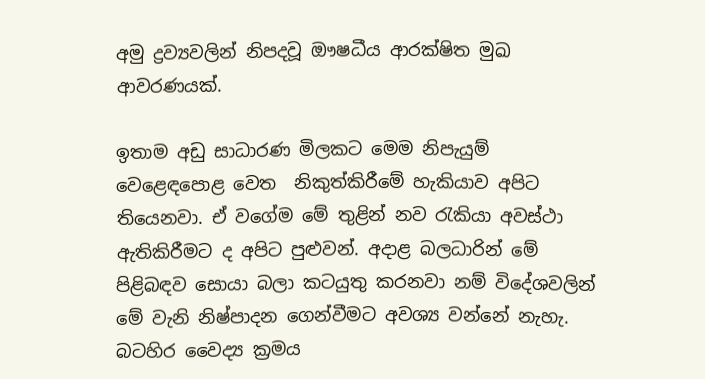අමු ද්‍රව්‍යවලින් නිපදවූ ඖෂධීය ආරක්ෂිත මුඛ ආවරණයක්.

ඉතාම අඩු සාධාරණ මිලකට මෙම නිපැයුම්  වෙළෙඳපොළ වෙත  නිකුත්කිරීමේ හැකියාව අපිට තියෙනවා. ඒ වගේම මේ තුළින් නව රැකියා අවස්ථා ඇතිකිරීමට ද අපිට පුළුවන්. අදාළ බලධාරින් මේ පිළිබඳව සොයා බලා කටයුතු කරනවා නම් විදේශවලින් මේ වැනි නිෂ්පාදන ගෙන්වීමට අවශ්‍ය වන්නේ නැහැ. බටහිර වෛද්‍ය ක්‍රමය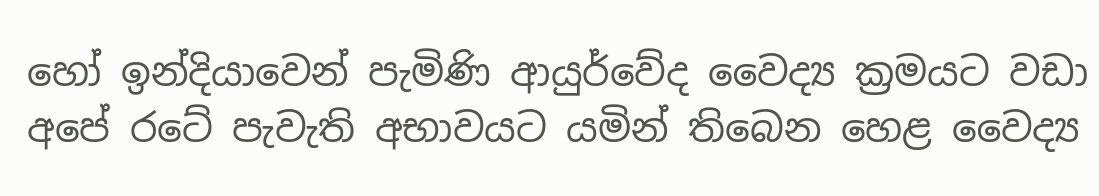හෝ ඉන්දියාවෙන් පැමිණි ආයුර්වේද වෛද්‍ය ක්‍රමයට වඩා අපේ රටේ පැවැති අභාවයට යමින් තිබෙන හෙළ වෛද්‍ය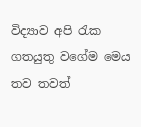විද්‍යාව අපි රැක ගතයුතු වගේම මෙය තව තවත්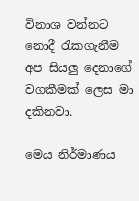විනාශ වන්නට නොදී රැකගැනීම අප සියලු දෙනාගේ වගකීමක් ලෙස මා දකිනවා.

මෙය නිර්මාණය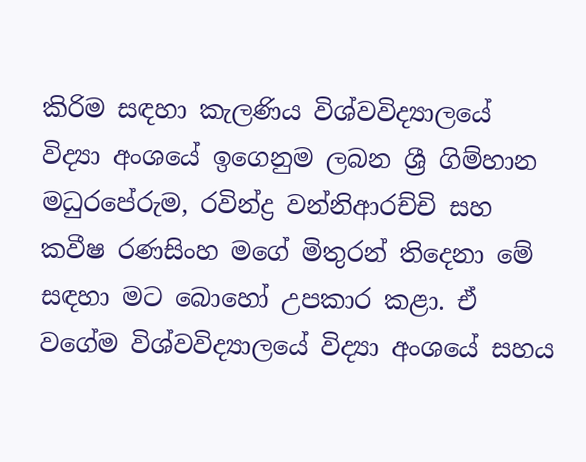කිරිම සඳහා කැලණිය විශ්වවිද්‍යාලයේ විද්‍යා අංශයේ ඉගෙනුම ලබන ශ්‍රී ගිම්හාන මධුරපේරුම, රවින්ද්‍ර වන්නිආරච්චි සහ කවීෂ රණසිංහ මගේ මිතුරන් තිදෙනා මේ සඳහා මට බොහෝ උපකාර කළා. ඒ වගේම විශ්වවිද්‍යාලයේ විද්‍යා අංශයේ සහය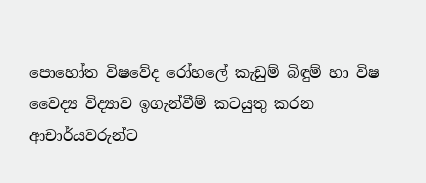පොහෝත විෂවේද රෝහලේ කැඩුම් බිඳුම් හා විෂ වෛද්‍ය විද්‍යාව ඉගැන්වීම් කටයුතු කරන ආචාර්යවරුන්ට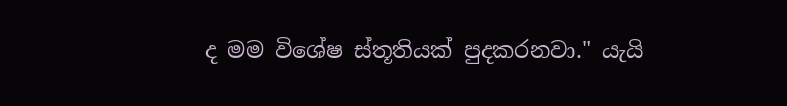ද මම විශේෂ ස්තූතියක් පුදකරනවා." යැයි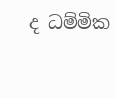ද ධම්මික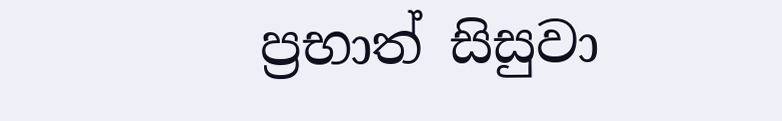ප්‍රභාත් සිසුවා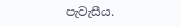පැවැසීය.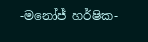-මනෝජ් හර්ෂික-